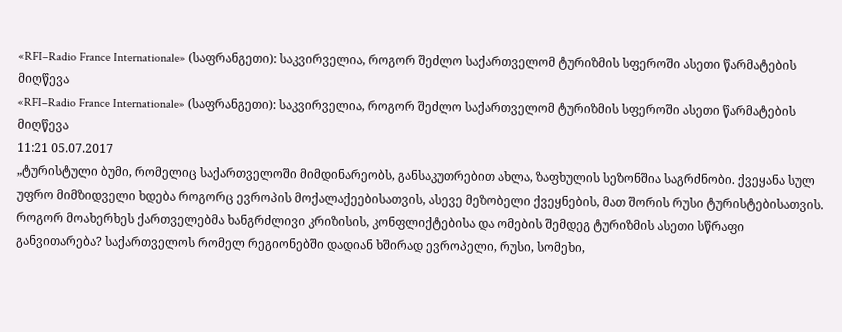«RFI–Radio France Internationale» (საფრანგეთი): საკვირველია, როგორ შეძლო საქართველომ ტურიზმის სფეროში ასეთი წარმატების მიღწევა
«RFI–Radio France Internationale» (საფრანგეთი): საკვირველია, როგორ შეძლო საქართველომ ტურიზმის სფეროში ასეთი წარმატების მიღწევა
11:21 05.07.2017
„ტურისტული ბუმი, რომელიც საქართველოში მიმდინარეობს, განსაკუთრებით ახლა, ზაფხულის სეზონშია საგრძნობი. ქვეყანა სულ უფრო მიმზიდველი ხდება როგორც ევროპის მოქალაქეებისათვის, ასევე მეზობელი ქვეყნების, მათ შორის რუსი ტურისტებისათვის. როგორ მოახერხეს ქართველებმა ხანგრძლივი კრიზისის, კონფლიქტებისა და ომების შემდეგ ტურიზმის ასეთი სწრაფი განვითარება? საქართველოს რომელ რეგიონებში დადიან ხშირად ევროპელი, რუსი, სომეხი,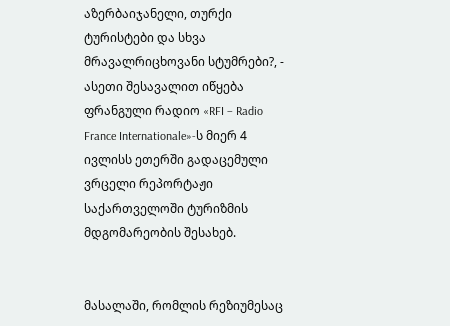აზერბაიჯანელი, თურქი ტურისტები და სხვა მრავალრიცხოვანი სტუმრები?, - ასეთი შესავალით იწყება ფრანგული რადიო «RFI – Radio France Internationale»-ს მიერ 4 ივლისს ეთერში გადაცემული ვრცელი რეპორტაჟი საქართველოში ტურიზმის მდგომარეობის შესახებ.


მასალაში, რომლის რეზიუმესაც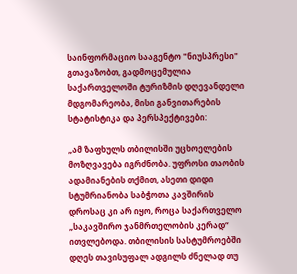საინფორმაციო სააგენტო "ნიუსპრესი" გთავაზობთ, გადმოცემულია საქართველოში ტურიზმის დღევანდელი მდგომარეობა, მისი განვითარების სტატისტიკა და პერსპექტივები:

„ამ ზაფხულს თბილისში უცხოელების მოზღვავება იგრძნობა. უფროსი თაობის ადამიანების თქმით, ასეთი დიდი სტუმრიანობა საბჭოთა კავშირის დროსაც კი არ იყო, როცა საქართველო „საკავშირო ჯანმრთელობის კერად“ ითვლებოდა. თბილისის სასტუმროებში დღეს თავისუფალ ადგილს ძნელად თუ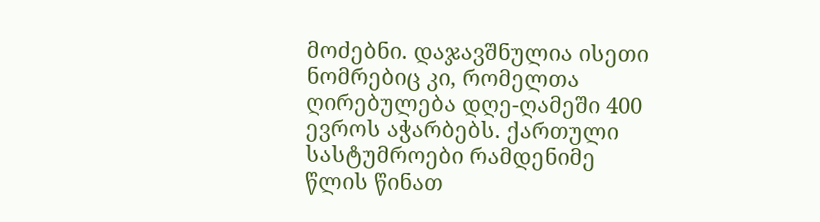მოძებნი. დაჯავშნულია ისეთი ნომრებიც კი, რომელთა ღირებულება დღე-ღამეში 400 ევროს აჭარბებს. ქართული სასტუმროები რამდენიმე წლის წინათ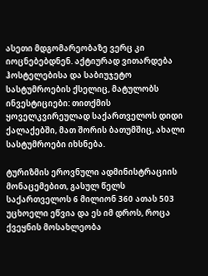ასეთი მდგომარეობაზე ვერც კი იოცნებებდნენ. აქტიურად ვითარდება ჰოსტელებისა და საბიუჯეტო სასტუმროების ქსელიც, მატულობს ინვესტიციები: თითქმის ყოველკვირეულად საქართველოს დიდი ქალაქებში, მათ შორის ბათუმშიც, ახალი სასტუმროები იხსნება.

ტურიზმის ეროვნული ადმინისტრაციის მონაცემებით, გასულ წელს საქართველოს 6 მილიონ 360 ათას 503 უცხოელი ეწვია და ეს იმ დროს, როცა ქვეყნის მოსახლეობა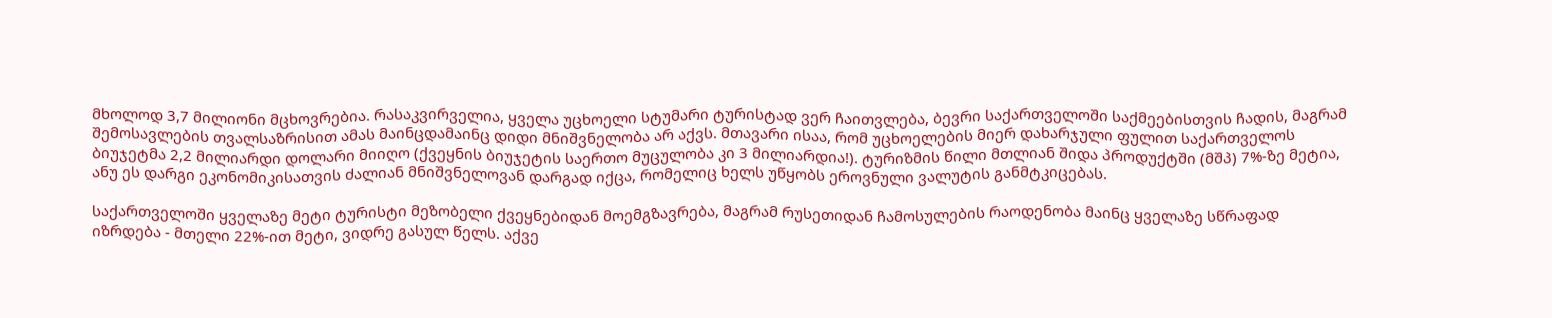მხოლოდ 3,7 მილიონი მცხოვრებია. რასაკვირველია, ყველა უცხოელი სტუმარი ტურისტად ვერ ჩაითვლება, ბევრი საქართველოში საქმეებისთვის ჩადის, მაგრამ შემოსავლების თვალსაზრისით ამას მაინცდამაინც დიდი მნიშვნელობა არ აქვს. მთავარი ისაა, რომ უცხოელების მიერ დახარჯული ფულით საქართველოს ბიუჯეტმა 2,2 მილიარდი დოლარი მიიღო (ქვეყნის ბიუჯეტის საერთო მუცულობა კი 3 მილიარდია!). ტურიზმის წილი მთლიან შიდა პროდუქტში (მშპ) 7%-ზე მეტია, ანუ ეს დარგი ეკონომიკისათვის ძალიან მნიშვნელოვან დარგად იქცა, რომელიც ხელს უწყობს ეროვნული ვალუტის განმტკიცებას.

საქართველოში ყველაზე მეტი ტურისტი მეზობელი ქვეყნებიდან მოემგზავრება, მაგრამ რუსეთიდან ჩამოსულების რაოდენობა მაინც ყველაზე სწრაფად იზრდება - მთელი 22%-ით მეტი, ვიდრე გასულ წელს. აქვე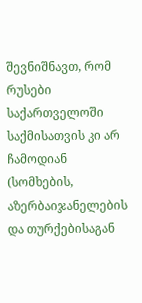შევნიშნავთ, რომ რუსები საქართველოში საქმისათვის კი არ ჩამოდიან (სომხების, აზერბაიჯანელების და თურქებისაგან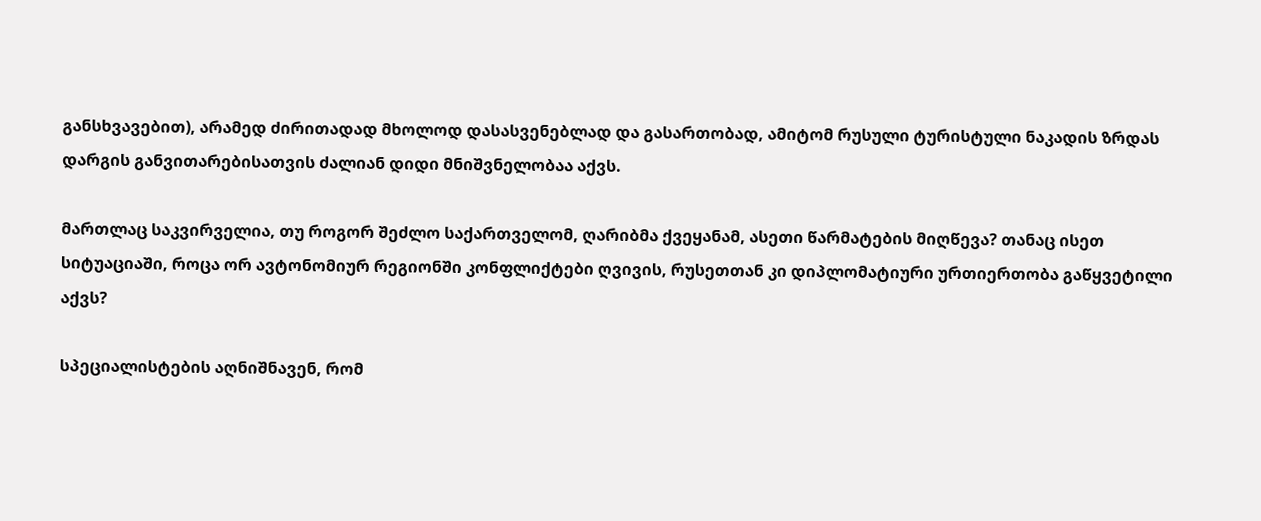განსხვავებით), არამედ ძირითადად მხოლოდ დასასვენებლად და გასართობად, ამიტომ რუსული ტურისტული ნაკადის ზრდას დარგის განვითარებისათვის ძალიან დიდი მნიშვნელობაა აქვს.

მართლაც საკვირველია, თუ როგორ შეძლო საქართველომ, ღარიბმა ქვეყანამ, ასეთი წარმატების მიღწევა? თანაც ისეთ სიტუაციაში, როცა ორ ავტონომიურ რეგიონში კონფლიქტები ღვივის, რუსეთთან კი დიპლომატიური ურთიერთობა გაწყვეტილი აქვს?

სპეციალისტების აღნიშნავენ, რომ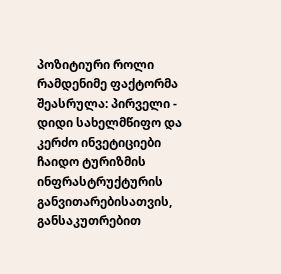პოზიტიური როლი რამდენიმე ფაქტორმა შეასრულა: პირველი - დიდი სახელმწიფო და კერძო ინვეტიციები ჩაიდო ტურიზმის ინფრასტრუქტურის განვითარებისათვის, განსაკუთრებით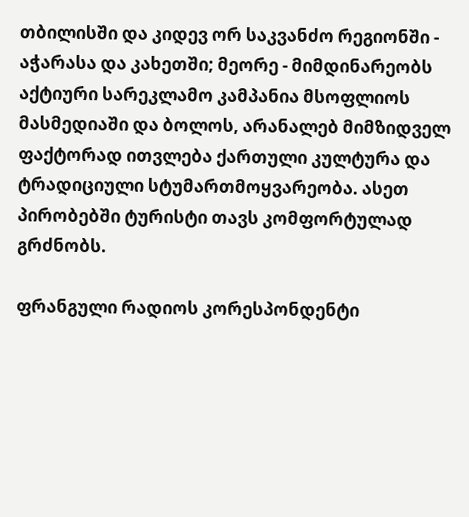თბილისში და კიდევ ორ საკვანძო რეგიონში - აჭარასა და კახეთში; მეორე - მიმდინარეობს აქტიური სარეკლამო კამპანია მსოფლიოს მასმედიაში და ბოლოს, არანალებ მიმზიდველ ფაქტორად ითვლება ქართული კულტურა და ტრადიციული სტუმართმოყვარეობა. ასეთ პირობებში ტურისტი თავს კომფორტულად გრძნობს.

ფრანგული რადიოს კორესპონდენტი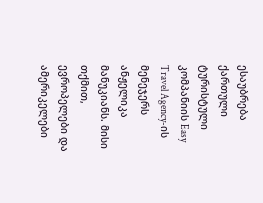ესაუბრება ქართული ტურისტული კომპანიის Easy Travel Agency-ის მენეჯერს ანჟელიკა მანუკიანს. მისი თქმით, ევროპელები და ამერიკელები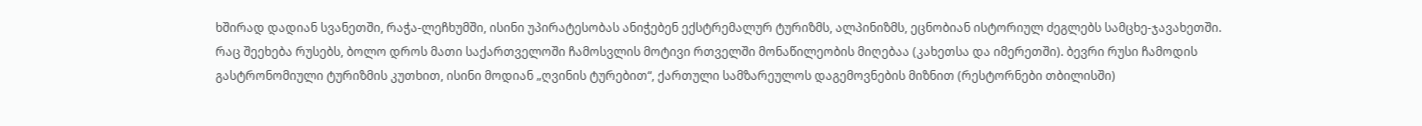ხშირად დადიან სვანეთში, რაჭა-ლეჩხუმში, ისინი უპირატესობას ანიჭებენ ექსტრემალურ ტურიზმს, ალპინიზმს, ეცნობიან ისტორიულ ძეგლებს სამცხე-ჯავახეთში. რაც შეეხება რუსებს, ბოლო დროს მათი საქართველოში ჩამოსვლის მოტივი რთველში მონაწილეობის მიღებაა (კახეთსა და იმერეთში). ბევრი რუსი ჩამოდის გასტრონომიული ტურიზმის კუთხით, ისინი მოდიან „ღვინის ტურებით“, ქართული სამზარეულოს დაგემოვნების მიზნით (რესტორნები თბილისში)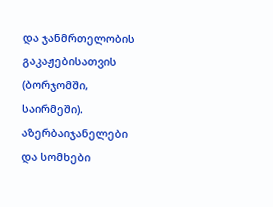და ჯანმრთელობის გაკაჟებისათვის (ბორჯომში, საირმეში). აზერბაიჯანელები და სომხები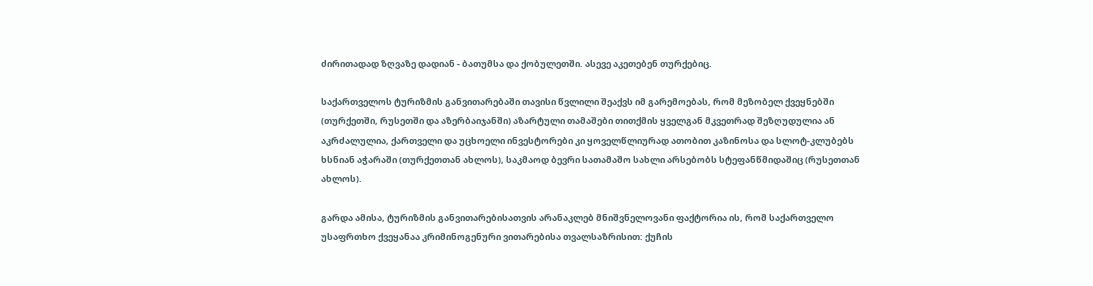ძირითადად ზღვაზე დადიან - ბათუმსა და ქობულეთში. ასევე აკეთებენ თურქებიც.

საქართველოს ტურიზმის განვითარებაში თავისი წვლილი შეაქვს იმ გარემოებას, რომ მეზობელ ქვეყნებში (თურქეთში, რუსეთში და აზერბაიჯანში) აზარტული თამაშები თითქმის ყველგან მკვეთრად შეზღუდულია ან აკრძალულია, ქართველი და უცხოელი ინვესტორები კი ყოველწლიურად ათობით კაზინოსა და სლოტ-კლუბებს ხსნიან აჭარაში (თურქეთთან ახლოს), საკმაოდ ბევრი სათამაშო სახლი არსებობს სტეფანწმიდაშიც (რუსეთთან ახლოს).

გარდა ამისა, ტურიზმის განვითარებისათვის არანაკლებ მნიშვნელოვანი ფაქტორია ის, რომ საქართველო უსაფრთხო ქვეყანაა კრიმინოგენური ვითარებისა თვალსაზრისით: ქუჩის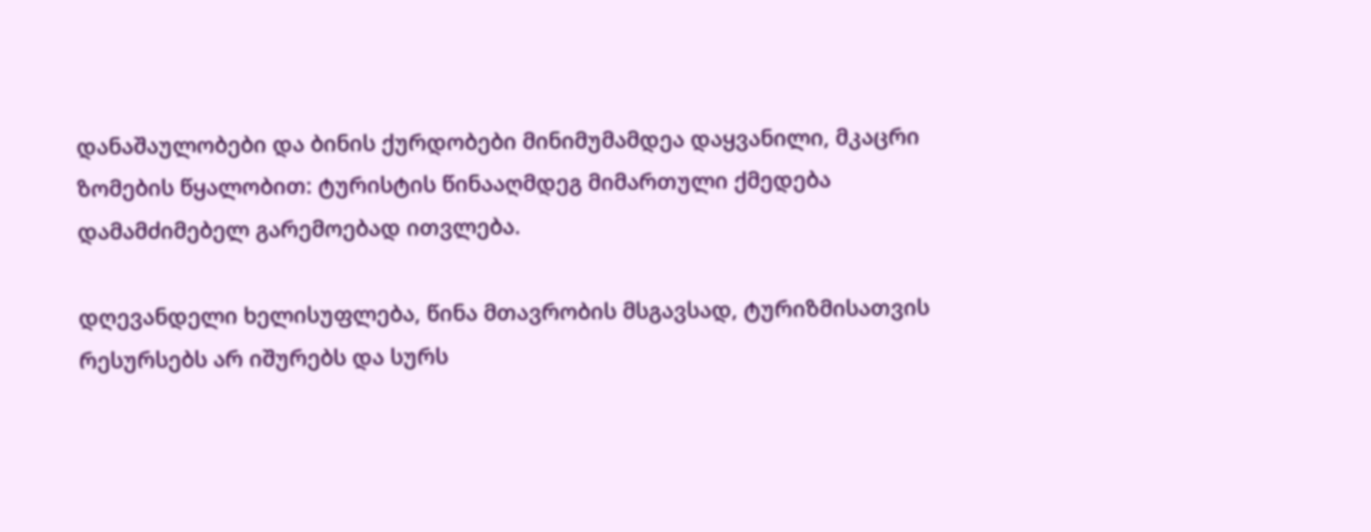დანაშაულობები და ბინის ქურდობები მინიმუმამდეა დაყვანილი, მკაცრი ზომების წყალობით: ტურისტის წინააღმდეგ მიმართული ქმედება დამამძიმებელ გარემოებად ითვლება.

დღევანდელი ხელისუფლება, წინა მთავრობის მსგავსად, ტურიზმისათვის რესურსებს არ იშურებს და სურს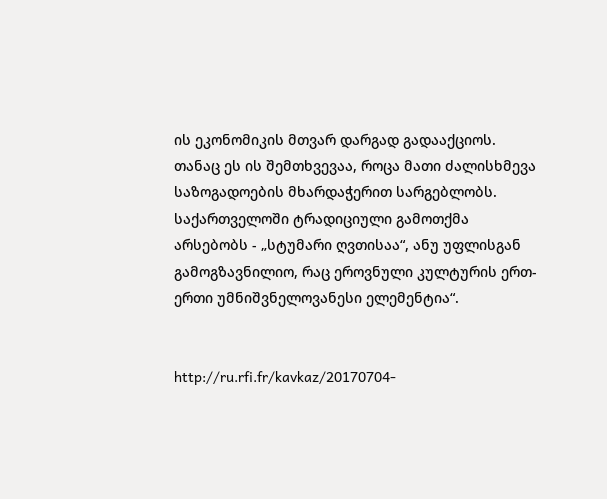ის ეკონომიკის მთვარ დარგად გადააქციოს. თანაც ეს ის შემთხვევაა, როცა მათი ძალისხმევა საზოგადოების მხარდაჭერით სარგებლობს. საქართველოში ტრადიციული გამოთქმა არსებობს - „სტუმარი ღვთისაა“, ანუ უფლისგან გამოგზავნილიო, რაც ეროვნული კულტურის ერთ-ერთი უმნიშვნელოვანესი ელემენტია“.


http://ru.rfi.fr/kavkaz/20170704-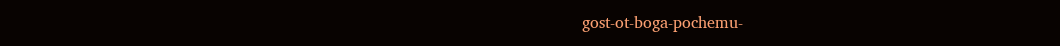gost-ot-boga-pochemu-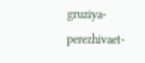gruziya-perezhivaet-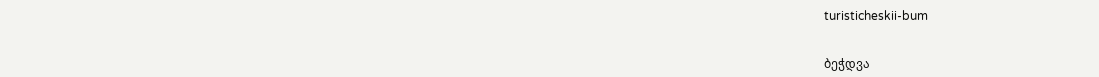turisticheskii-bum


ბეჭდვა